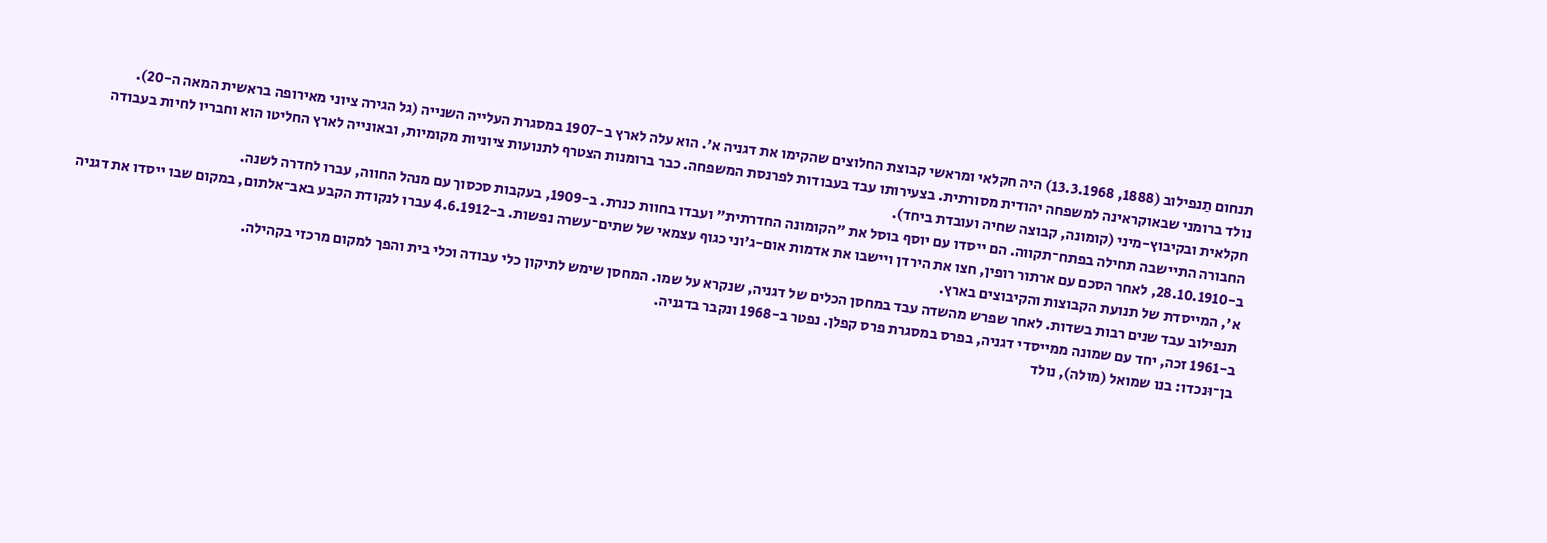תנחום תַנפילוב (1888, 13.3.1968) היה חקלאי ומראשי קבוצת החלוצים שהקימו את דגניה א'. הוא עלה לארץ ב-1907 במסגרת העלייה השנייה (גל הגירה ציוני מאירופה בראשית המאה ה-20).
נולד ברומני שבאוקראינה למשפחה יהודית מסורתית. בצעירותו עבד בעבודות לפרנסת המשפחה. כבר ברומנות הצטרף לתנועות ציוניות מקומיות, ובאונייה לארץ החליטו הוא וחבריו לחיות בעבודה חקלאית ובקיבוץ-מיני (קומונה, קבוצה שחיה ועובדת ביחד).
החבורה התיישבה תחילה בפתח־תקווה. הם ייסדו עם יוסף בוסל את "הקומונה החדרתית" ועבדו בחוות כנרת. ב-1909, בעקבות סכסוך עם מנהל החווה, עברו לחדרה לשנה.
ב-28.10.1910, לאחר הסכם עם ארתור רופין, חצו את הירדן ויישבו את אדמות אום-ג'וני כגוף עצמאי של שתים־עשרה נפשות. ב-4.6.1912 עברו לנקודת הקבע באב־אלתום, במקום שבו ייסדו את דגניה א', המייסדת של תנועת הקבוצות והקיבוצים בארץ.
תנפילוב עבד שנים רבות בשדות. לאחר שפרש מהשדה עבד במחסן הכלים של דגניה, שנקרא על שמו. המחסן שימש לתיקון כלי עבודה וכלי בית והפך למקום מרכזי בקהילה.
ב-1961 זכה, יחד עם שמונה ממייסדי דגניה, בפרס במסגרת פרס קפלן. נפטר ב-1968 ונקבר בדגניה.
בן־וּנכדו: בנו שמואל (מולה), נולד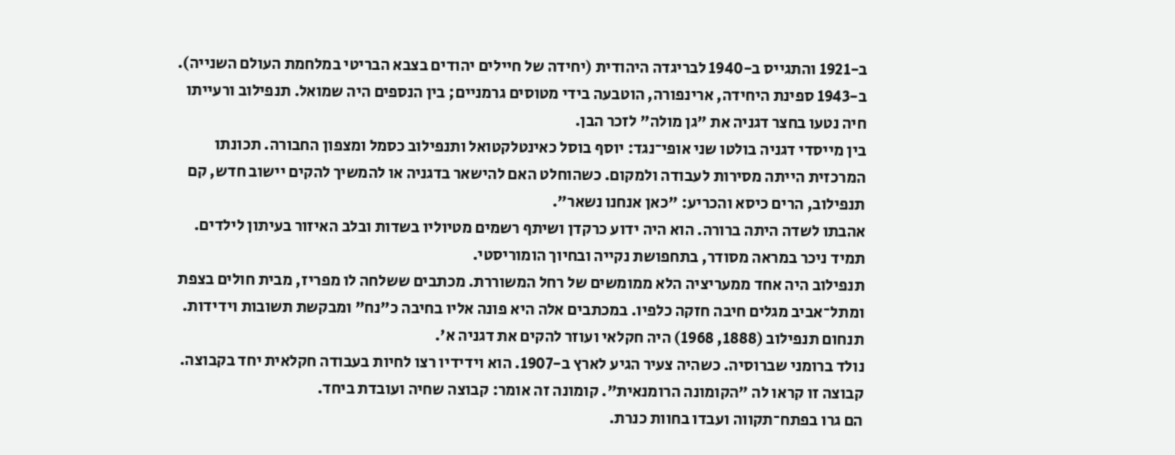ב-1921 והתגייס ב-1940 לבריגדה היהודית (יחידה של חיילים יהודים בצבא הבריטי במלחמת העולם השנייה). ב-1943 ספינת היחידה, ארינפורה, הוטבעה בידי מטוסים גרמניים; בין הנספים היה שמואל. תנפילוב ורעייתו חיה נטעו בחצר דגניה את "גן מולה" לזכר הבן.
בין מייסדי דגניה בולטו שני אופי־נגד: יוסף בוסל כאינטלקטואל ותנפילוב כסמל ומצפון החבורה. תכונתו המרכזית הייתה מסירות לעבודה ולמקום. כשהוחלט האם להישאר בדגניה או להמשיך להקים יישוב חדש, קם תנפילוב, הרים כיסא והכריע: "כאן אנחנו נשאר".
אהבתו לשדה היתה ברורה. הוא היה ידוע כרקדן ושיתף רשמים מטיוליו בשדות ובלב האיזור בעיתון לילדים. תמיד ניכר במראה מסודר, בתחפושת נקייה ובחיוך הומוריסטי.
תנפילוב היה אחד ממעריציה הלא ממומשים של רחל המשוררת. מכתבים ששלחה לו מפריז, מבית חולים בצפת ומתל־אביב מגלים חיבה חזקה כלפיו. במכתבים אלה היא פונה אליו בחיבה כ"נח" ומבקשת תשובות וידידות.
תנחום תנפילוב (1888, 1968) היה חקלאי ועוזר להקים את דגניה א'.
נולד ברומני שברוסיה. כשהיה צעיר הגיע לארץ ב-1907. הוא וידידיו רצו לחיות בעבודה חקלאית יחד בקבוצה. קבוצה זו קראו לה "הקומונה הרומנאית". קומונה זה אומר: קבוצה שחיה ועובדת ביחד.
הם גרו בפתח־תקווה ועבדו בחוות כנרת.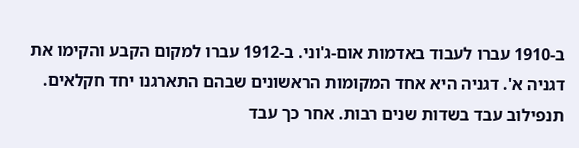ב-1910 עברו לעבוד באדמות אום-ג'וני. ב-1912 עברו למקום הקבע והקימו את דגניה א'. דגניה היא אחד המקומות הראשונים שבהם התארגנו יחד חקלאים.
תנפילוב עבד בשדות שנים רבות. אחר כך עבד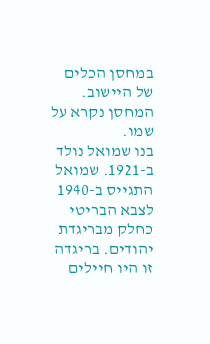במחסן הכלים של היישוב. המחסן נקרא על שמו.
בנו שמואל נולד ב-1921. שמואל התגייס ב-1940 לצבא הבריטי כחלק מבריגדת יהודים. בריגדה זו היו חיילים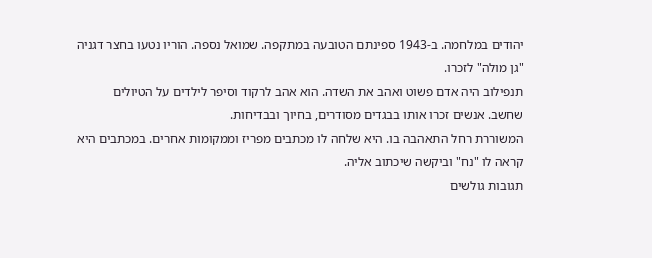יהודים במלחמה. ב-1943 ספינתם הטובעה במתקפה. שמואל נספה. הוריו נטעו בחצר דגניה "גן מולה" לזכרו.
תנפילוב היה אדם פשוט ואהב את השדה. הוא אהב לרקוד וסיפר לילדים על הטיולים שחשב. אנשים זכרו אותו בבגדים מסודרים, בחיוך ובבדיחות.
המשוררת רחל התאהבה בו. היא שלחה לו מכתבים מפריז וממקומות אחרים. במכתבים היא קראה לו "נח" וביקשה שיכתוב אליה.
תגובות גולשים